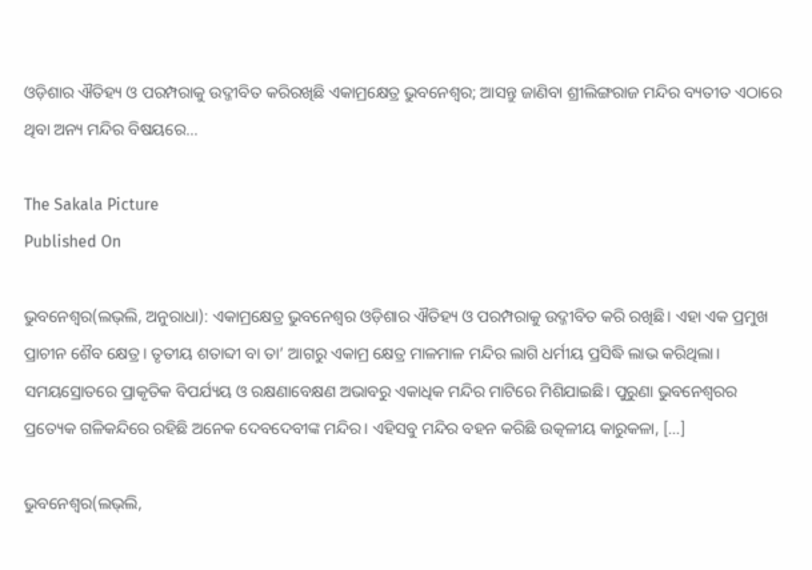ଓଡ଼ିଶାର ଐତିହ୍ୟ ଓ ପରମ୍ପରାକୁ ଉଦ୍ଜୀବିତ କରିରଖିଛି ଏକାମ୍ରକ୍ଷେତ୍ର ଭୁବନେଶ୍ୱର; ଆସନ୍ତୁ ଜାଣିବା ଶ୍ରୀଲିଙ୍ଗରାଜ ମନ୍ଦିର ବ୍ୟତୀତ ଏଠାରେ ଥିବା ଅନ୍ୟ ମନ୍ଦିର ବିଷୟରେ…

The Sakala Picture
Published On

ଭୁବନେଶ୍ୱର(ଲଭ୍‌ଲି, ଅନୁରାଧା): ଏକାମ୍ରକ୍ଷେତ୍ର ଭୁବନେଶ୍ୱର ଓଡ଼ିଶାର ଐତିହ୍ୟ ଓ ପରମ୍ପରାକୁ ଉଦ୍ଜୀବିତ କରି ରଖିଛି। ଏହା ଏକ ପ୍ରମୁଖ ପ୍ରାଚୀନ ଶୈବ କ୍ଷେତ୍ର। ତୃତୀୟ ଶତାବ୍ଦୀ ବା ତା’ ଆଗରୁ ଏକାମ୍ର କ୍ଷେତ୍ର ମାଳମାଳ ମନ୍ଦିର ଲାଗି ଧର୍ମୀୟ ପ୍ରସିଦ୍ଧି ଲାଭ କରିଥିଲା। ସମୟସ୍ରୋତରେ ପ୍ରାକୃତିକ ବିପର୍ଯ୍ୟୟ ଓ ରକ୍ଷଣାବେକ୍ଷଣ ଅଭାବରୁ ଏକାଧିକ ମନ୍ଦିର ମାଟିରେ ମିଶିଯାଇଛି। ପୁରୁଣା ଭୁବନେଶ୍ବରର ପ୍ରତ୍ୟେକ ଗଳିକନ୍ଦିରେ ରହିଛି ଅନେକ ଦେବଦେବୀଙ୍କ ମନ୍ଦିର। ଏହିସବୁ ମନ୍ଦିର ବହନ କରିଛି ଉତ୍କଳୀୟ କାରୁକଳା, […]

ଭୁବନେଶ୍ୱର(ଲଭ୍‌ଲି,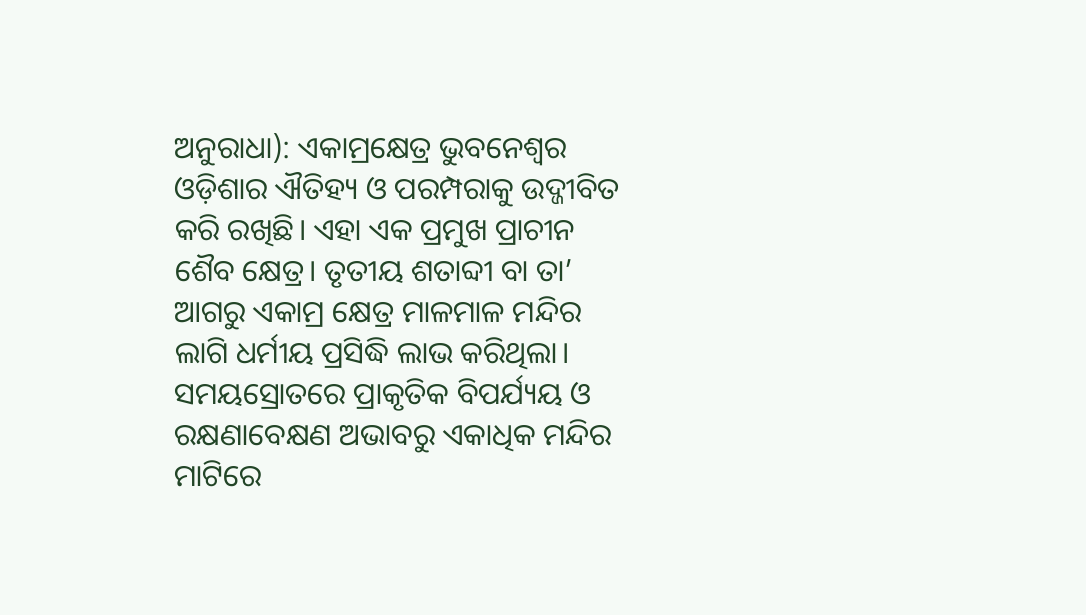ଅନୁରାଧା): ଏକାମ୍ରକ୍ଷେତ୍ର ଭୁବନେଶ୍ୱର ଓଡ଼ିଶାର ଐତିହ୍ୟ ଓ ପରମ୍ପରାକୁ ଉଦ୍ଜୀବିତ କରି ରଖିଛି। ଏହା ଏକ ପ୍ରମୁଖ ପ୍ରାଚୀନ ଶୈବ କ୍ଷେତ୍ର। ତୃତୀୟ ଶତାବ୍ଦୀ ବା ତା’ ଆଗରୁ ଏକାମ୍ର କ୍ଷେତ୍ର ମାଳମାଳ ମନ୍ଦିର ଲାଗି ଧର୍ମୀୟ ପ୍ରସିଦ୍ଧି ଲାଭ କରିଥିଲା। ସମୟସ୍ରୋତରେ ପ୍ରାକୃତିକ ବିପର୍ଯ୍ୟୟ ଓ ରକ୍ଷଣାବେକ୍ଷଣ ଅଭାବରୁ ଏକାଧିକ ମନ୍ଦିର ମାଟିରେ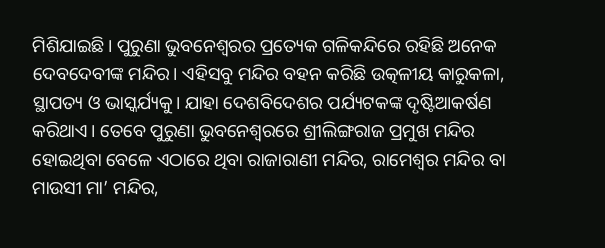ମିଶିଯାଇଛି। ପୁରୁଣା ଭୁବନେଶ୍ବରର ପ୍ରତ୍ୟେକ ଗଳିକନ୍ଦିରେ ରହିଛି ଅନେକ ଦେବଦେବୀଙ୍କ ମନ୍ଦିର। ଏହିସବୁ ମନ୍ଦିର ବହନ କରିଛି ଉତ୍କଳୀୟ କାରୁକଳା, ସ୍ଥାପତ୍ୟ ଓ ଭାସ୍କର୍ଯ୍ୟକୁ। ଯାହା ଦେଶବିଦେଶର ପର୍ଯ୍ୟଟକଙ୍କ ଦୃଷ୍ଟିଆକର୍ଷଣ କରିଥାଏ। ତେବେ ପୁରୁଣା ଭୁବନେଶ୍ୱରରେ ଶ୍ରୀଲିଙ୍ଗରାଜ ପ୍ରମୁଖ ମନ୍ଦିର ହୋଇଥିବା ବେଳେ ଏଠାରେ ଥିବା ରାଜାରାଣୀ ମନ୍ଦିର, ରାମେଶ୍ୱର ମନ୍ଦିର ବା ମାଉସୀ ମା’ ମନ୍ଦିର,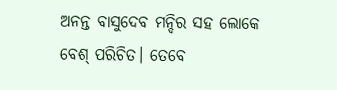ଅନନ୍ତ ବାସୁଦେବ ମନ୍ଦିର ସହ ଲୋକେ ବେଶ୍ ପରିଚିତ। ତେବେ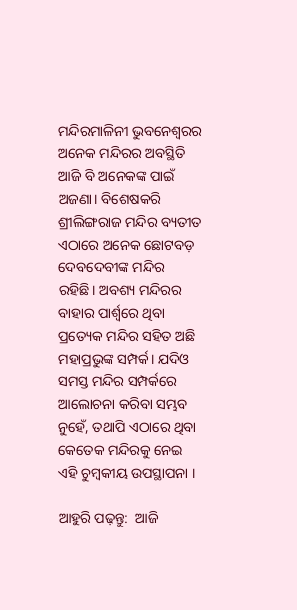ମନ୍ଦିରମାଳିନୀ ଭୁବନେଶ୍ୱରର ଅନେକ ମନ୍ଦିରର ଅବସ୍ଥିତି ଆଜି ବି ଅନେକଙ୍କ ପାଇଁ ଅଜଣା। ବିଶେଷକରି ଶ୍ରୀଲିଙ୍ଗରାଜ ମନ୍ଦିର ବ୍ୟତୀତ ଏଠାରେ ଅନେକ ଛୋଟବଡ଼ ଦେବଦେବୀଙ୍କ ମନ୍ଦିର ରହିଛି। ଅବଶ୍ୟ ମନ୍ଦିରର ବାହାର ପାର୍ଶ୍ବରେ ଥିବା ପ୍ରତ୍ୟେକ ମନ୍ଦିର ସହିତ ଅଛି ମହାପ୍ରଭୁଙ୍କ ସମ୍ପର୍କ। ଯଦିଓ ସମସ୍ତ ମନ୍ଦିର ସମ୍ପର୍କରେ ଆଲୋଚନା କରିବା ସମ୍ଭବ ନୁହେଁ, ତଥାପି ଏଠାରେ ଥିବା କେତେକ ମନ୍ଦିରକୁ ନେଇ ଏହି ଚୁମ୍ବକୀୟ ଉପସ୍ଥାପନା ।

ଆହୁରି ପଢ଼ନ୍ତୁ:  ଆଜି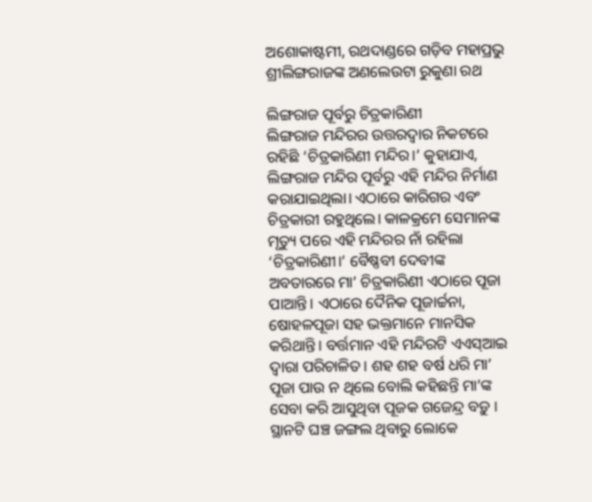ଅଶୋକାଷ୍ଟମୀ, ରଥଦାଣ୍ଡରେ ଗଡ଼ିବ ମହାପ୍ରଭୁ ଶ୍ରୀଲିଙ୍ଗରାଜଙ୍କ ଅଣଲେଉଟା ରୁକୁଣା ରଥ

ଲିଙ୍ଗରାଜ ପୂର୍ବରୁ ଚିତ୍ରକାରିଣୀ
ଲିଙ୍ଗରାଜ ମନ୍ଦିରର ଉତ୍ତରଦ୍ବାର ନିକଟରେ ରହିଛି ‘ଚିତ୍ରକାରିଣୀ ମନ୍ଦିର।’ କୁହାଯାଏ, ଲିଙ୍ଗରାଜ ମନ୍ଦିର ପୂର୍ବରୁ ଏହି ମନ୍ଦିର ନିର୍ମାଣ କରାଯାଇଥିଲା। ଏଠାରେ କାରିଗର ଏବଂ ଚିତ୍ରକାରୀ ରହୁଥିଲେ। କାଳକ୍ରମେ ସେମାନଙ୍କ ମୃତ୍ୟୁ ପରେ ଏହି ମନ୍ଦିରର ନାଁ ରହିଲା ‘ଚିତ୍ରକାରିଣୀ।’ ବୈଷ୍ଣବୀ ଦେବୀଙ୍କ ଅବତାରରେ ମା’ ଚିତ୍ରକାରିଣୀ ଏଠାରେ ପୂଜା ପାଆନ୍ତି। ଏଠାରେ ଦୈନିକ ପୂଜାର୍ଚ୍ଚନା, ଷୋହଳପୂଜା ସହ ଭକ୍ତମାନେ ମାନସିକ କରିଥାନ୍ତି। ବର୍ତ୍ତମାନ ଏହି ମନ୍ଦିରଟି ଏଏସ୍ଆଇ ଦ୍ବାରା ପରିଚାଳିତ। ଶହ ଶହ ବର୍ଷ ଧରି ମା’ ପୂଜା ପାଉ ନ ଥିଲେ ବୋଲି କହିଛନ୍ତି ମା’ଙ୍କ ସେବା କରି ଆସୁଥିବା ପୂଜକ ଗଜେନ୍ଦ୍ର ବଡ଼ୁ । ସ୍ଥାନଟି ଘଞ୍ଚ ଜଙ୍ଗଲ ଥିବାରୁ ଲୋକେ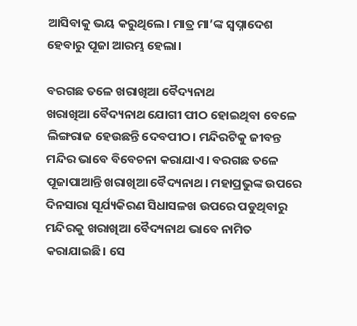ଆସିବାକୁ ଭୟ କରୁଥିଲେ। ମାତ୍ର ମା’ଙ୍କ ସ୍ବପ୍ନାଦେଶ ହେବାରୁ ପୂଜା ଆରମ୍ଭ ହେଲା।

ବରଗଛ ତଳେ ଖରାଖିଆ ବୈଦ୍ୟନାଥ
ଖରାଖିଆ ବୈଦ୍ୟନାଥ ଯୋଗୀ ପୀଠ ହୋଇଥିବା ବେଳେ ଲିଙ୍ଗରାଜ ହେଉଛନ୍ତି ଦେବପୀଠ। ମନ୍ଦିରଟିକୁ ଜୀବନ୍ତ ମନ୍ଦିର ଭାବେ ବିବେଚନା କରାଯାଏ। ବରଗଛ ତଳେ ପୂଜାପାଆନ୍ତି ଖରାଖିଆ ବୈଦ୍ୟନାଥ। ମହାପ୍ରଭୁଙ୍କ ଉପରେ ଦିନସାରା ସୂର୍ଯ୍ୟକିରଣ ସିଧାସଳଖ ଉପରେ ପଡୁଥିବାରୁ ମନ୍ଦିରକୁ ଖରାଖିଆ ବୈଦ୍ୟନାଥ ଭାବେ ନାମିତ କରାଯାଇଛି। ସେ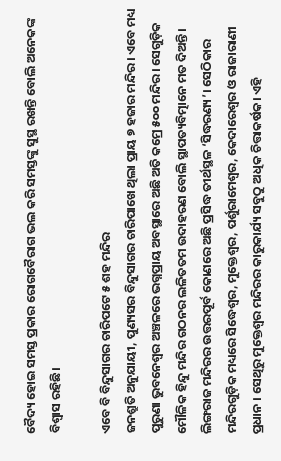ବୈଦ୍ୟ ହୋଇ ସମସ୍ତ ପ୍ରକାର ରୋଗବୈରାଗ ଭଲ କରି ସମସ୍ତଙ୍କୁ ସୁସ୍ଥ ରଖନ୍ତି ବୋଲି ଅନେକଙ୍କ ବିଶ୍ବାସ ରହିଛି।

ଏବେ ବି ବିନ୍ଦୁସାଗର ଚାରିପଟେ ୫ ଶହ ମନ୍ଦିର
ଜନଶ୍ରୁତି ଅନୁଯାୟୀ, ପୁଣ୍ୟସର ବିନ୍ଦୁସାଗର ଚାରିପାଖେ ଥିଲା ପ୍ରାୟ ୭ ହଜାର ମନ୍ଦିର। ଏବେ ମଧ୍ୟ ପୁରୁଣା ଭୁବନେଶ୍ୱର ଅଞ୍ଚଳରେ ଭଗ୍ନପ୍ରାୟ ଅବସ୍ଥାରେ ଅଛି ଅତି କମ୍ରେ ୫୦୦ ମନ୍ଦିର। ସେଗୁଡ଼ିକ ମୌଳିକ ହିନ୍ଦୁ ମନ୍ଦିର ଗଠନର ଲଳିତତମ ଉଦାହରଣ ବୋଲି ସ୍ଥାପତ୍ୟବିତ୍ମାନେ ମତ ଦିଅନ୍ତି। ଲିଙ୍ଗରାଜ ମନ୍ଦିରର ଉତ୍ତରପୂର୍ବ କୋଣରେ ଅଛି ପ୍ରସିଦ୍ଧ ତୀର୍ଥସ୍ଥଳ ‘ସିଦ୍ଧରଣ୍ୟ’। ସେଠିକାର ମନ୍ଦିରଗୁଡ଼ିକ ମଧ୍ୟରେ ସିଦ୍ଧେଶ୍ବର, ମୁକ୍ତେଶ୍ୱର, ପର୍ଶୁରାମେଶ୍ୱର, କେଦାରେଶ୍ୱର ଓ ରାଜାରାଣୀ ପ୍ରଧାନ । ସେଥିରୁ ମୁକ୍ତେଶ୍ୱର ମନ୍ଦିରର କାରୁକାର୍ଯ୍ୟ ସବୁଠୁ ଅଧିକ ଚିତ୍ତାକର୍ଷକ। ଏହି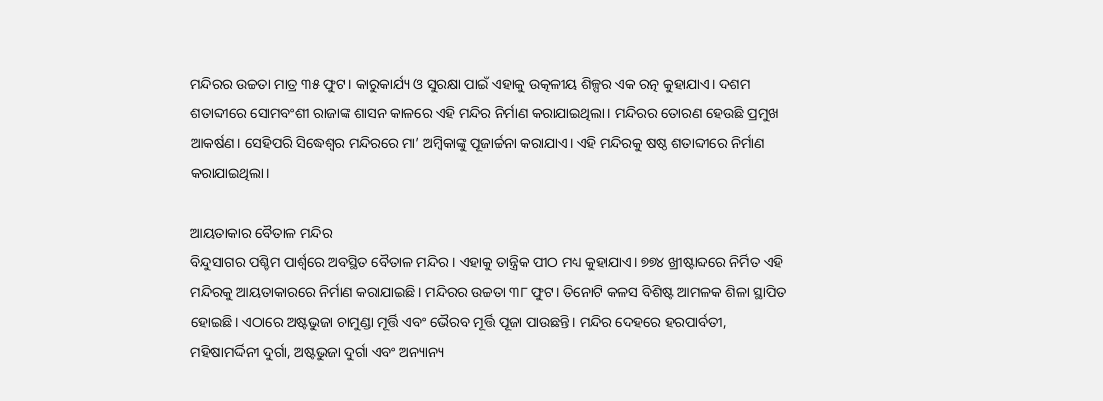ମନ୍ଦିରର ଉଚ୍ଚତା ମାତ୍ର ୩୫ ଫୁଟ। କାରୁକାର୍ଯ୍ୟ ଓ ସୁରକ୍ଷା ପାଇଁ ଏହାକୁ ଉତ୍କଳୀୟ ଶିଳ୍ପର ଏକ ରତ୍ନ କୁହାଯାଏ। ଦଶମ ଶତାବ୍ଦୀରେ ସୋମବଂଶୀ ରାଜାଙ୍କ ଶାସନ କାଳରେ ଏହି ମନ୍ଦିର ନିର୍ମାଣ କରାଯାଇଥିଲା। ମନ୍ଦିରର ତୋରଣ ହେଉଛି ପ୍ରମୁଖ ଆକର୍ଷଣ। ସେହିପରି ସିଦ୍ଧେଶ୍ବର ମନ୍ଦିରରେ ମା’ ଅମ୍ବିକାଙ୍କୁ ପୂଜାର୍ଚ୍ଚନା କରାଯାଏ। ଏହି ମନ୍ଦିରକୁ ଷଷ୍ଠ ଶତାବ୍ଦୀରେ ନିର୍ମାଣ କରାଯାଇଥିଲା।

ଆୟତାକାର ବୈତାଳ ମନ୍ଦିର
ବିନ୍ଦୁସାଗର ପଶ୍ଚିମ ପାର୍ଶ୍ବରେ ଅବସ୍ଥିତ ବୈତାଳ ମନ୍ଦିର। ଏହାକୁ ତାନ୍ତ୍ରିକ ପୀଠ ମଧ୍ୟ କୁହାଯାଏ। ୭୭୪ ଖ୍ରୀଷ୍ଟାବ୍ଦରେ ନିର୍ମିତ ଏହି ମନ୍ଦିରକୁ ଆୟତାକାରରେ ନିର୍ମାଣ କରାଯାଇଛି। ମନ୍ଦିରର ଉଚ୍ଚତା ୩୮ ଫୁଟ। ତିନୋଟି କଳସ ବିଶିଷ୍ଟ ଆମଳକ ଶିଳା ସ୍ଥାପିତ ହୋଇଛି। ଏଠାରେ ଅଷ୍ଟଭୁଜା ଚାମୁଣ୍ଡା ମୂର୍ତ୍ତି ଏବଂ ଭୈରବ ମୂର୍ତ୍ତି ପୂଜା ପାଉଛନ୍ତି। ମନ୍ଦିର ଦେହରେ ହରପାର୍ବତୀ, ମହିଷାମର୍ଦ୍ଦିନୀ ଦୁର୍ଗା, ଅଷ୍ଟଭୁଜା ଦୁର୍ଗା ଏବଂ ଅନ୍ୟାନ୍ୟ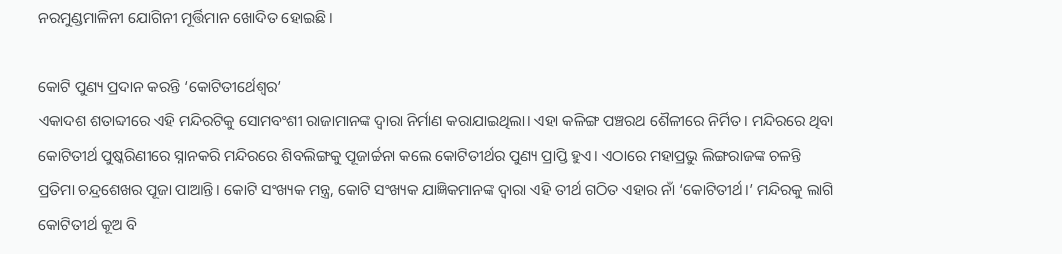ନରମୁଣ୍ଡମାଳିନୀ ଯୋଗିନୀ ମୂର୍ତ୍ତିମାନ ଖୋଦିତ ହୋଇଛି।

କୋଟି ପୁଣ୍ୟ ପ୍ରଦାନ କରନ୍ତି ‘କୋଟିତୀର୍ଥେଶ୍ବର’
ଏକାଦଶ ଶତାବ୍ଦୀରେ ଏହି ମନ୍ଦିରଟିକୁ ସୋମବଂଶୀ ରାଜାମାନଙ୍କ ଦ୍ବାରା ନିର୍ମାଣ କରାଯାଇଥିଲା। ଏହା କଳିଙ୍ଗ ପଞ୍ଚରଥ ଶୈଳୀରେ ନିର୍ମିତ। ମନ୍ଦିରରେ ଥିବା କୋଟିତୀର୍ଥ ପୁଷ୍କରିଣୀରେ ସ୍ନାନକରି ମନ୍ଦିରରେ ଶିବଲିଙ୍ଗକୁ ପୂଜାର୍ଚ୍ଚନା କଲେ କୋଟିତୀର୍ଥର ପୁଣ୍ୟ ପ୍ରାପ୍ତି ହୁଏ। ଏଠାରେ ମହାପ୍ରଭୁ ଲିଙ୍ଗରାଜଙ୍କ ଚଳନ୍ତି ପ୍ରତିମା ଚନ୍ଦ୍ରଶେଖର ପୂଜା ପାଆନ୍ତି। କୋଟି ସଂଖ୍ୟକ ମନ୍ତ୍ର, କୋଟି ସଂଖ୍ୟକ ଯାଜ୍ଞିକମାନଙ୍କ ଦ୍ବାରା ଏହି ତୀର୍ଥ ଗଠିତ ଏହାର ନାଁ ‘କୋଟିତୀର୍ଥ।’ ମନ୍ଦିରକୁ ଲାଗି କୋଟିତୀର୍ଥ କୂଅ ବି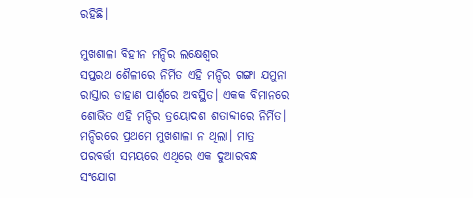ରହିଛି।

ମୁଖଶାଳା ବିହୀନ ମନ୍ଦିର ଲକ୍ଷେଶ୍ୱର
ସପ୍ତରଥ ଶୈଳୀରେ ନିର୍ମିତ ଏହି ମନ୍ଦିର ଗଙ୍ଗା ଯମୁନା ରାସ୍ତାର ଡାହାଣ ପାର୍ଶ୍ବରେ ଅବସ୍ଥିତ। ଏକକ ବିମାନରେ ଶୋଭିତ ଏହି ମନ୍ଦିର ତ୍ରୟୋଦଶ ଶତାବ୍ଦୀରେ ନିର୍ମିତ। ମନ୍ଦିରରେ ପ୍ରଥମେ ମୁଖଶାଳା ନ ଥିଲା। ମାତ୍ର ପରବର୍ତ୍ତୀ ସମୟରେ ଏଥିରେ ଏକ ଦୁଆରବନ୍ଧ ସଂଯୋଗ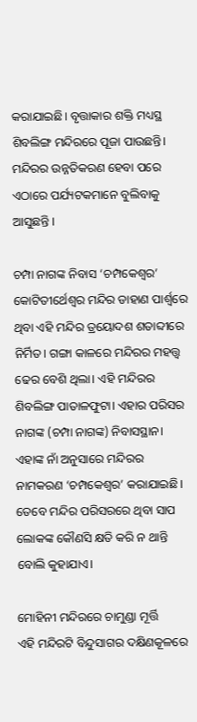କରାଯାଇଛି। ବୃତ୍ତାକାର ଶକ୍ତି ମଧ୍ୟସ୍ଥ ଶିବଲିଙ୍ଗ ମନ୍ଦିରରେ ପୂଜା ପାଉଛନ୍ତି। ମନ୍ଦିରର ଉନ୍ନତିକରଣ ହେବା ପରେ ଏଠାରେ ପର୍ଯ୍ୟଟକମାନେ ବୁଲିବାକୁ ଆସୁଛନ୍ତି ।

ଚମ୍ପା ନାଗଙ୍କ ନିବାସ ‘ଚମ୍ପକେଶ୍ୱର’
କୋଟିତୀର୍ଥେଶ୍ୱର ମନ୍ଦିର ଡାହାଣ ପାର୍ଶ୍ବରେ ଥିବା ଏହି ମନ୍ଦିର ତ୍ରୟୋଦଶ ଶତାବ୍ଦୀରେ ନିର୍ମିତ। ଗଙ୍ଗା କାଳରେ ମନ୍ଦିରର ମହତ୍ତ୍ୱ ଢେର ବେଶି ଥିଲା। ଏହି ମନ୍ଦିରର ଶିବଲିଙ୍ଗ ପାତାଳଫୁଟା। ଏହାର ପରିସର ନାଗଙ୍କ (ଚମ୍ପା ନାଗଙ୍କ) ନିବାସସ୍ଥାନ। ଏହାଙ୍କ ନାଁ ଅନୁସାରେ ମନ୍ଦିରର ନାମକରଣ ‘ଚମ୍ପକେଶ୍ୱର’ କରାଯାଇଛି। ତେବେ ମନ୍ଦିର ପରିସରରେ ଥିବା ସାପ ଲୋକଙ୍କ କୌଣସି କ୍ଷତି କରି ନ ଥାନ୍ତି ବୋଲି କୁହାଯାଏ।

ମୋହିନୀ ମନ୍ଦିରରେ ଚାମୁଣ୍ଡା ମୂର୍ତ୍ତି
ଏହି ମନ୍ଦିରଟି ବିନ୍ଦୁସାଗର ଦକ୍ଷିଣକୂଳରେ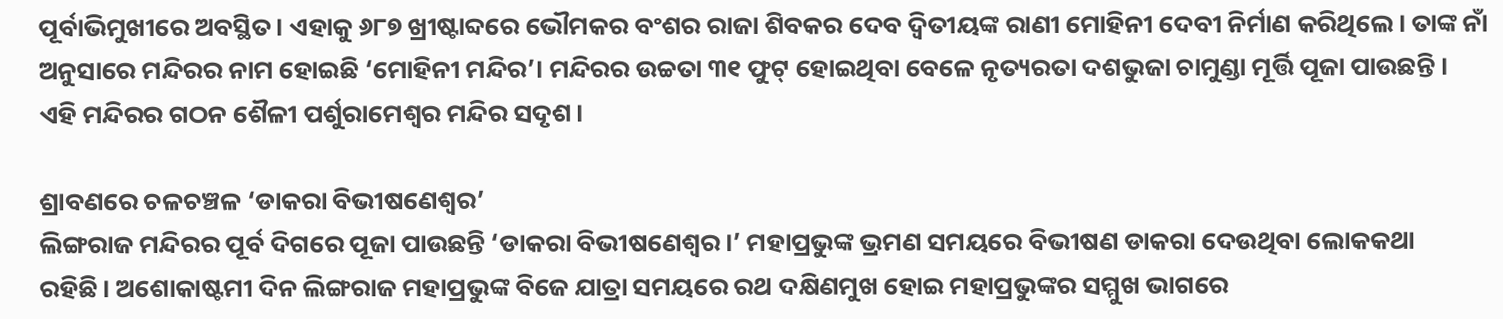ପୂର୍ବାଭିମୁଖୀରେ ଅବସ୍ଥିତ। ଏହାକୁ ୬୮୭ ଖ୍ରୀଷ୍ଟାବ୍ଦରେ ଭୌମକର ବଂଶର ରାଜା ଶିବକର ଦେବ ଦ୍ବିତୀୟଙ୍କ ରାଣୀ ମୋହିନୀ ଦେବୀ ନିର୍ମାଣ କରିଥିଲେ। ତାଙ୍କ ନାଁ ଅନୁସାରେ ମନ୍ଦିରର ନାମ ହୋଇଛି ‘ମୋହିନୀ ମନ୍ଦିର’। ମନ୍ଦିରର ଉଚ୍ଚତା ୩୧ ଫୁଟ୍ ହୋଇଥିବା ବେଳେ ନୃତ୍ୟରତା ଦଶଭୁଜା ଚାମୁଣ୍ଡା ମୂର୍ତ୍ତି ପୂଜା ପାଉଛନ୍ତି । ଏହି ମନ୍ଦିରର ଗଠନ ଶୈଳୀ ପର୍ଶୁରାମେଶ୍ୱର ମନ୍ଦିର ସଦୃଶ।

ଶ୍ରାବଣରେ ଚଳଚଞ୍ଚଳ ‘ଡାକରା ବିଭୀଷଣେଶ୍ବର’
ଲିଙ୍ଗରାଜ ମନ୍ଦିରର ପୂର୍ବ ଦିଗରେ ପୂଜା ପାଉଛନ୍ତି ‘ଡାକରା ବିଭୀଷଣେଶ୍ବର।’ ମହାପ୍ରଭୁଙ୍କ ଭ୍ରମଣ ସମୟରେ ବିଭୀଷଣ ଡାକରା ଦେଉଥିବା ଲୋକକଥା ରହିଛି। ଅଶୋକାଷ୍ଟମୀ ଦିନ ଲିଙ୍ଗରାଜ ମହାପ୍ରଭୁଙ୍କ ବିଜେ ଯାତ୍ରା ସମୟରେ ରଥ ଦକ୍ଷିଣମୁଖ ହୋଇ ମହାପ୍ରଭୁଙ୍କର ସମ୍ମୁଖ ଭାଗରେ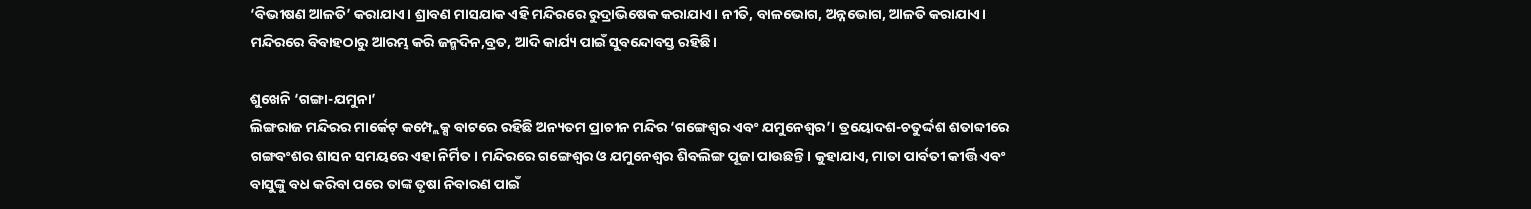‘ବିଭୀଷଣ ଆଳତି’ କରାଯାଏ। ଶ୍ରାବଣ ମାସଯାକ ଏହି ମନ୍ଦିରରେ ରୁଦ୍ରାଭିଷେକ କରାଯାଏ। ନୀତି, ବାଳଭୋଗ, ଅନ୍ନଭୋଗ, ଆଳତି କରାଯାଏ। ମନ୍ଦିରରେ ବିବାହଠାରୁ ଆରମ୍ଭ କରି ଜନ୍ମଦିନ,ବ୍ରତ, ଆଦି କାର୍ଯ୍ୟ ପାଇଁ ସୁବନ୍ଦୋବସ୍ତ ରହିଛି।

ଶୁଖେନି ‘ଗଙ୍ଗା-ଯମୁନା’
ଲିଙ୍ଗରାଜ ମନ୍ଦିରର ମାର୍କେଟ୍ କମ୍ପ୍ଲେକ୍ସ ବାଟରେ ରହିଛି ଅନ୍ୟତମ ପ୍ରାଚୀନ ମନ୍ଦିର ‘ଗଙ୍ଗେଶ୍ୱର ଏବଂ ଯମୁନେଶ୍ୱର’। ତ୍ରୟୋଦଶ-ଚତୁର୍ଦ୍ଦଶ ଶତାବ୍ଦୀରେ ଗଙ୍ଗବଂଶର ଶାସନ ସମୟରେ ଏହା ନିର୍ମିତ। ମନ୍ଦିରରେ ଗଙ୍ଗେଶ୍ବର ଓ ଯମୁନେଶ୍ବର ଶିବଲିଙ୍ଗ ପୂଜା ପାଉଛନ୍ତି। କୁହାଯାଏ, ମାତା ପାର୍ବତୀ କୀର୍ତ୍ତି ଏବଂ ବାସୁଙ୍କୁ ବଧ କରିବା ପରେ ତାଙ୍କ ତୃଷା ନିବାରଣ ପାଇଁ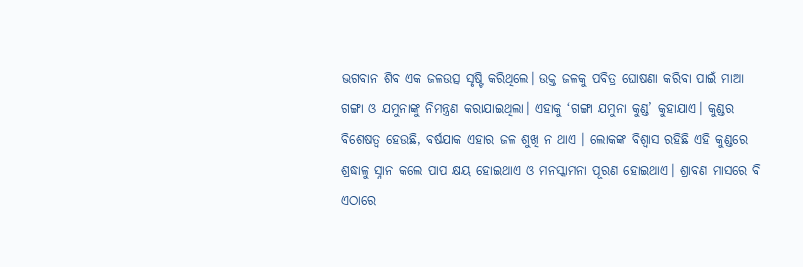ଭଗବାନ ଶିବ ଏକ ଜଳଉତ୍ସ ସୃଷ୍ଟି କରିଥିଲେ। ଉକ୍ତ ଜଳକୁ ପବିତ୍ର ଘୋଷଣା କରିବା ପାଇଁ ମାଆ ଗଙ୍ଗା ଓ ଯମୁନାଙ୍କୁ ନିମନ୍ତ୍ରଣ କରାଯାଇଥିଲା। ଏହାକୁ ‘ଗଙ୍ଗା ଯମୁନା କୁଣ୍ଡ’ କୁହାଯାଏ। କୁଣ୍ଡର ବିଶେଷତ୍ବ ହେଉଛି, ବର୍ଷଯାକ ଏହାର ଜଳ ଶୁଖି ନ ଥାଏ । ଲୋକଙ୍କ ବିଶ୍ବାସ ରହିଛି ଏହି କୁଣ୍ଡରେ ଶ୍ରଦ୍ଧାଳୁ ସ୍ନାନ କଲେ ପାପ କ୍ଷୟ ହୋଇଥାଏ ଓ ମନସ୍କାମନା ପୂରଣ ହୋଇଥାଏ। ଶ୍ରାବଣ ମାସରେ ବି ଏଠାରେ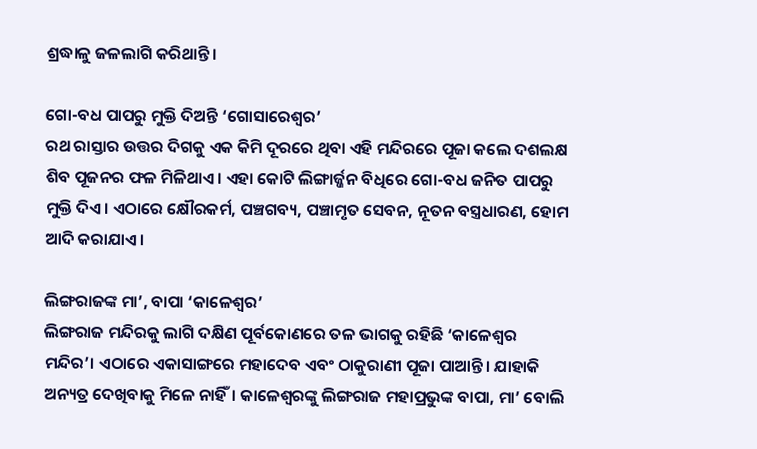ଶ୍ରଦ୍ଧାଳୁ ଜଳଲାଗି କରିଥାନ୍ତି।

ଗୋ-ବଧ ପାପରୁ ମୁକ୍ତି ଦିଅନ୍ତି ‘ଗୋସାରେଶ୍ବର’
ରଥ ରାସ୍ତାର ଉତ୍ତର ଦିଗକୁ ଏକ କିମି ଦୂରରେ ଥିବା ଏହି ମନ୍ଦିରରେ ପୂଜା କଲେ ଦଶଲକ୍ଷ ଶିବ ପୂଜନର ଫଳ ମିଳିଥାଏ। ଏହା କୋଟି ଲିଙ୍ଗାର୍ଜ୍ଜନ ବିଧିରେ ଗୋ-ବଧ ଜନିତ ପାପରୁ ମୁକ୍ତି ଦିଏ। ଏଠାରେ କ୍ଷୌରକର୍ମ, ପଞ୍ଚଗବ୍ୟ, ପଞ୍ଚାମୃତ ସେବନ, ନୂତନ ବସ୍ତ୍ରଧାରଣ, ହୋମ ଆଦି କରାଯାଏ।

ଲିଙ୍ଗରାଜଙ୍କ ମା’, ବାପା ‘କାଳେଶ୍ବର’
ଲିଙ୍ଗରାଜ ମନ୍ଦିରକୁ ଲାଗି ଦକ୍ଷିଣ ପୂର୍ବକୋଣରେ ତଳ ଭାଗକୁ ରହିଛି ‘କାଳେଶ୍ବର ମନ୍ଦିର’। ଏଠାରେ ଏକାସାଙ୍ଗରେ ମହାଦେବ ଏବଂ ଠାକୁରାଣୀ ପୂଜା ପାଆନ୍ତି। ଯାହାକି ଅନ୍ୟତ୍ର ଦେଖିବାକୁ ମିଳେ ନାହିଁ। କାଳେଶ୍ବରଙ୍କୁ ଲିଙ୍ଗରାଜ ମହାପ୍ରଭୁଙ୍କ ବାପା, ମା’ ବୋଲି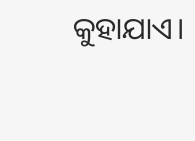କୁହାଯାଏ।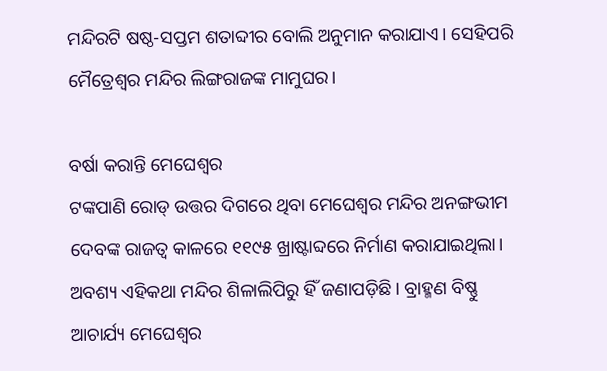ମନ୍ଦିରଟି ଷଷ୍ଠ-ସପ୍ତମ ଶତାବ୍ଦୀର ବୋଲି ଅନୁମାନ କରାଯାଏ। ସେହିପରି ମୈତ୍ରେଶ୍ବର ମନ୍ଦିର ଲିଙ୍ଗରାଜଙ୍କ ମାମୁଘର।

ବର୍ଷା କରାନ୍ତି ମେଘେଶ୍ୱର
ଟଙ୍କପାଣି ରୋଡ୍ ଉତ୍ତର ଦିଗରେ ଥିବା ମେଘେଶ୍ବର ମନ୍ଦିର ଅନଙ୍ଗଭୀମ ଦେବଙ୍କ ରାଜତ୍ୱ କାଳରେ ୧୧୯୫ ଖ୍ରାଷ୍ଟାବ୍ଦରେ ନିର୍ମାଣ କରାଯାଇଥିଲା। ଅବଶ୍ୟ ଏହିକଥା ମନ୍ଦିର ଶିଳାଲିପିରୁ ହିଁ ଜଣାପଡ଼ିଛି । ବ୍ରାହ୍ମଣ ବିଷ୍ଣୁ ଆଚାର୍ଯ୍ୟ ମେଘେଶ୍ୱର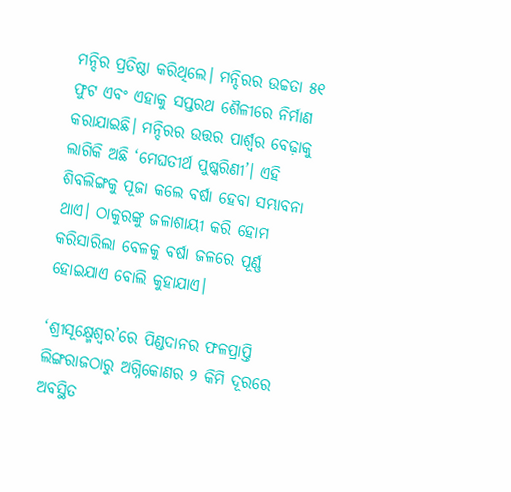ମନ୍ଦିର ପ୍ରତିଷ୍ଠା କରିଥିଲେ। ମନ୍ଦିରର ଉଚ୍ଚତା ୫୧ ଫୁଟ ଏବଂ ଏହାକୁ ସପ୍ତରଥ ଶୈଳୀରେ ନିର୍ମାଣ କରାଯାଇଛି। ମନ୍ଦିରର ଉତ୍ତର ପାର୍ଶ୍ବର ବେଢ଼ାକୁ ଲାଗିକି ଅଛି ‘ମେଘତୀର୍ଥ ପୁଷ୍କରିଣୀ’। ଏହି ଶିବଲିଙ୍ଗକୁ ପୂଜା କଲେ ବର୍ଷା ହେବା ସମ୍ଭାବନା ଥାଏ। ଠାକୁରଙ୍କୁ ଜଳାଶାୟୀ କରି ହୋମ କରିସାରିଲା ବେଳକୁ ବର୍ଷା ଜଳରେ ପୂର୍ଣ୍ଣ ହୋଇଯାଏ ବୋଲି କୁହାଯାଏ।

‘ଶ୍ରୀସୂକ୍ଷ୍ମେଶ୍ବର’ରେ ପିଣ୍ଡଦାନର ଫଳପ୍ରାପ୍ତି
ଲିଙ୍ଗରାଜଠାରୁ ଅଗ୍ନିକୋଣର ୨ କିମି ଦୂରରେ ଅବସ୍ଥିତ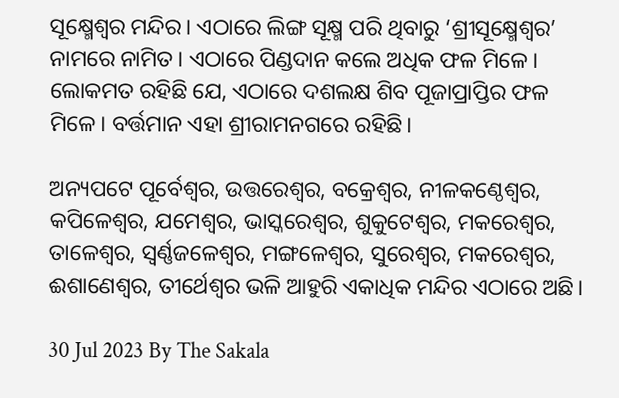ସୂକ୍ଷ୍ମେଶ୍ବର ମନ୍ଦିର। ଏଠାରେ ଲିଙ୍ଗ ସୂକ୍ଷ୍ମ ପରି ଥିବାରୁ ‘ଶ୍ରୀସୂକ୍ଷ୍ମେଶ୍ବର’ ନାମରେ ନାମିତ। ଏଠାରେ ପିଣ୍ଡଦାନ କଲେ ଅଧିକ ଫଳ ମିଳେ। ଲୋକମତ ରହିଛି ଯେ, ଏଠାରେ ଦଶଲକ୍ଷ ଶିବ ପୂଜାପ୍ରାପ୍ତିର ଫଳ ମିଳେ। ବର୍ତ୍ତମାନ ଏହା ଶ୍ରୀରାମନଗରେ ରହିଛି।

ଅନ୍ୟପଟେ ପୂର୍ବେଶ୍ବର, ଉତ୍ତରେଶ୍ବର, ବକ୍ରେଶ୍ବର, ନୀଳକଣ୍ଠେଶ୍ବର, କପିଳେଶ୍ବର, ଯମେଶ୍ବର, ଭାସ୍କରେଶ୍ବର, ଶୁକୁଟେଶ୍ବର, ମକରେଶ୍ବର, ତାଳେଶ୍ବର, ସ୍ବର୍ଣ୍ଣଜଳେଶ୍ବର, ମଙ୍ଗଳେଶ୍ବର, ସୁରେଶ୍ବର, ମକରେଶ୍ବର, ଈଶାଣେଶ୍ବର, ତୀର୍ଥେଶ୍ବର ଭଳି ଆହୁରି ଏକାଧିକ ମନ୍ଦିର ଏଠାରେ ଅଛି।

30 Jul 2023 By The Sakala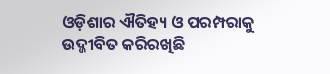ଓଡ଼ିଶାର ଐତିହ୍ୟ ଓ ପରମ୍ପରାକୁ ଉଦ୍ଜୀବିତ କରିରଖିଛି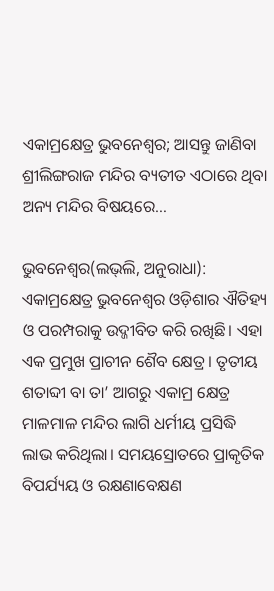ଏକାମ୍ରକ୍ଷେତ୍ର ଭୁବନେଶ୍ୱର; ଆସନ୍ତୁ ଜାଣିବା ଶ୍ରୀଲିଙ୍ଗରାଜ ମନ୍ଦିର ବ୍ୟତୀତ ଏଠାରେ ଥିବା ଅନ୍ୟ ମନ୍ଦିର ବିଷୟରେ…

ଭୁବନେଶ୍ୱର(ଲଭ୍‌ଲି, ଅନୁରାଧା): ଏକାମ୍ରକ୍ଷେତ୍ର ଭୁବନେଶ୍ୱର ଓଡ଼ିଶାର ଐତିହ୍ୟ ଓ ପରମ୍ପରାକୁ ଉଦ୍ଜୀବିତ କରି ରଖିଛି। ଏହା ଏକ ପ୍ରମୁଖ ପ୍ରାଚୀନ ଶୈବ କ୍ଷେତ୍ର। ତୃତୀୟ ଶତାବ୍ଦୀ ବା ତା’ ଆଗରୁ ଏକାମ୍ର କ୍ଷେତ୍ର ମାଳମାଳ ମନ୍ଦିର ଲାଗି ଧର୍ମୀୟ ପ୍ରସିଦ୍ଧି ଲାଭ କରିଥିଲା। ସମୟସ୍ରୋତରେ ପ୍ରାକୃତିକ ବିପର୍ଯ୍ୟୟ ଓ ରକ୍ଷଣାବେକ୍ଷଣ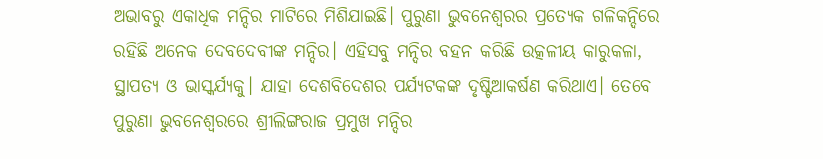ଅଭାବରୁ ଏକାଧିକ ମନ୍ଦିର ମାଟିରେ ମିଶିଯାଇଛି। ପୁରୁଣା ଭୁବନେଶ୍ବରର ପ୍ରତ୍ୟେକ ଗଳିକନ୍ଦିରେ ରହିଛି ଅନେକ ଦେବଦେବୀଙ୍କ ମନ୍ଦିର। ଏହିସବୁ ମନ୍ଦିର ବହନ କରିଛି ଉତ୍କଳୀୟ କାରୁକଳା, ସ୍ଥାପତ୍ୟ ଓ ଭାସ୍କର୍ଯ୍ୟକୁ। ଯାହା ଦେଶବିଦେଶର ପର୍ଯ୍ୟଟକଙ୍କ ଦୃଷ୍ଟିଆକର୍ଷଣ କରିଥାଏ। ତେବେ ପୁରୁଣା ଭୁବନେଶ୍ୱରରେ ଶ୍ରୀଲିଙ୍ଗରାଜ ପ୍ରମୁଖ ମନ୍ଦିର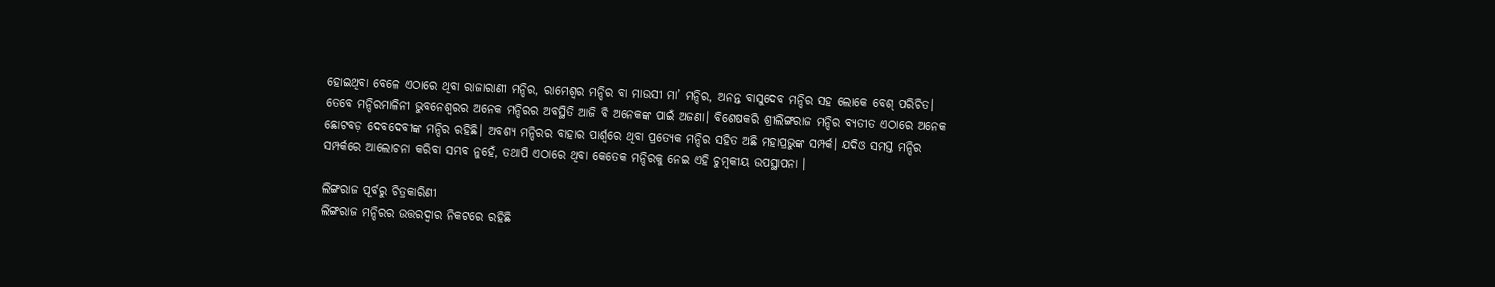ହୋଇଥିବା ବେଳେ ଏଠାରେ ଥିବା ରାଜାରାଣୀ ମନ୍ଦିର, ରାମେଶ୍ୱର ମନ୍ଦିର ବା ମାଉସୀ ମା’ ମନ୍ଦିର, ଅନନ୍ତ ବାସୁଦେବ ମନ୍ଦିର ସହ ଲୋକେ ବେଶ୍ ପରିଚିତ। ତେବେ ମନ୍ଦିରମାଳିନୀ ଭୁବନେଶ୍ୱରର ଅନେକ ମନ୍ଦିରର ଅବସ୍ଥିତି ଆଜି ବି ଅନେକଙ୍କ ପାଇଁ ଅଜଣା। ବିଶେଷକରି ଶ୍ରୀଲିଙ୍ଗରାଜ ମନ୍ଦିର ବ୍ୟତୀତ ଏଠାରେ ଅନେକ ଛୋଟବଡ଼ ଦେବଦେବୀଙ୍କ ମନ୍ଦିର ରହିଛି। ଅବଶ୍ୟ ମନ୍ଦିରର ବାହାର ପାର୍ଶ୍ବରେ ଥିବା ପ୍ରତ୍ୟେକ ମନ୍ଦିର ସହିତ ଅଛି ମହାପ୍ରଭୁଙ୍କ ସମ୍ପର୍କ। ଯଦିଓ ସମସ୍ତ ମନ୍ଦିର ସମ୍ପର୍କରେ ଆଲୋଚନା କରିବା ସମ୍ଭବ ନୁହେଁ, ତଥାପି ଏଠାରେ ଥିବା କେତେକ ମନ୍ଦିରକୁ ନେଇ ଏହି ଚୁମ୍ବକୀୟ ଉପସ୍ଥାପନା ।

ଲିଙ୍ଗରାଜ ପୂର୍ବରୁ ଚିତ୍ରକାରିଣୀ
ଲିଙ୍ଗରାଜ ମନ୍ଦିରର ଉତ୍ତରଦ୍ବାର ନିକଟରେ ରହିଛି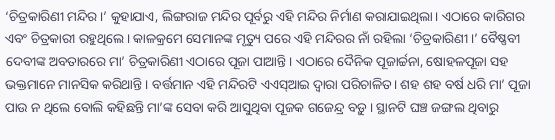‘ଚିତ୍ରକାରିଣୀ ମନ୍ଦିର।’ କୁହାଯାଏ, ଲିଙ୍ଗରାଜ ମନ୍ଦିର ପୂର୍ବରୁ ଏହି ମନ୍ଦିର ନିର୍ମାଣ କରାଯାଇଥିଲା। ଏଠାରେ କାରିଗର ଏବଂ ଚିତ୍ରକାରୀ ରହୁଥିଲେ। କାଳକ୍ରମେ ସେମାନଙ୍କ ମୃତ୍ୟୁ ପରେ ଏହି ମନ୍ଦିରର ନାଁ ରହିଲା ‘ଚିତ୍ରକାରିଣୀ।’ ବୈଷ୍ଣବୀ ଦେବୀଙ୍କ ଅବତାରରେ ମା’ ଚିତ୍ରକାରିଣୀ ଏଠାରେ ପୂଜା ପାଆନ୍ତି। ଏଠାରେ ଦୈନିକ ପୂଜାର୍ଚ୍ଚନା, ଷୋହଳପୂଜା ସହ ଭକ୍ତମାନେ ମାନସିକ କରିଥାନ୍ତି। ବର୍ତ୍ତମାନ ଏହି ମନ୍ଦିରଟି ଏଏସ୍ଆଇ ଦ୍ବାରା ପରିଚାଳିତ। ଶହ ଶହ ବର୍ଷ ଧରି ମା’ ପୂଜା ପାଉ ନ ଥିଲେ ବୋଲି କହିଛନ୍ତି ମା’ଙ୍କ ସେବା କରି ଆସୁଥିବା ପୂଜକ ଗଜେନ୍ଦ୍ର ବଡ଼ୁ । ସ୍ଥାନଟି ଘଞ୍ଚ ଜଙ୍ଗଲ ଥିବାରୁ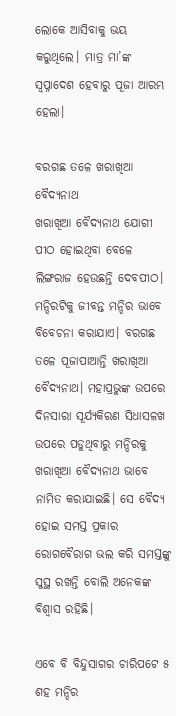ଲୋକେ ଆସିବାକୁ ଭୟ କରୁଥିଲେ। ମାତ୍ର ମା’ଙ୍କ ସ୍ବପ୍ନାଦେଶ ହେବାରୁ ପୂଜା ଆରମ୍ଭ ହେଲା।

ବରଗଛ ତଳେ ଖରାଖିଆ ବୈଦ୍ୟନାଥ
ଖରାଖିଆ ବୈଦ୍ୟନାଥ ଯୋଗୀ ପୀଠ ହୋଇଥିବା ବେଳେ ଲିଙ୍ଗରାଜ ହେଉଛନ୍ତି ଦେବପୀଠ। ମନ୍ଦିରଟିକୁ ଜୀବନ୍ତ ମନ୍ଦିର ଭାବେ ବିବେଚନା କରାଯାଏ। ବରଗଛ ତଳେ ପୂଜାପାଆନ୍ତି ଖରାଖିଆ ବୈଦ୍ୟନାଥ। ମହାପ୍ରଭୁଙ୍କ ଉପରେ ଦିନସାରା ସୂର୍ଯ୍ୟକିରଣ ସିଧାସଳଖ ଉପରେ ପଡୁଥିବାରୁ ମନ୍ଦିରକୁ ଖରାଖିଆ ବୈଦ୍ୟନାଥ ଭାବେ ନାମିତ କରାଯାଇଛି। ସେ ବୈଦ୍ୟ ହୋଇ ସମସ୍ତ ପ୍ରକାର ରୋଗବୈରାଗ ଭଲ କରି ସମସ୍ତଙ୍କୁ ସୁସ୍ଥ ରଖନ୍ତି ବୋଲି ଅନେକଙ୍କ ବିଶ୍ବାସ ରହିଛି।

ଏବେ ବି ବିନ୍ଦୁସାଗର ଚାରିପଟେ ୫ ଶହ ମନ୍ଦିର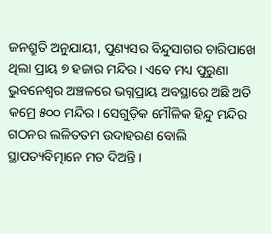ଜନଶ୍ରୁତି ଅନୁଯାୟୀ, ପୁଣ୍ୟସର ବିନ୍ଦୁସାଗର ଚାରିପାଖେ ଥିଲା ପ୍ରାୟ ୭ ହଜାର ମନ୍ଦିର। ଏବେ ମଧ୍ୟ ପୁରୁଣା ଭୁବନେଶ୍ୱର ଅଞ୍ଚଳରେ ଭଗ୍ନପ୍ରାୟ ଅବସ୍ଥାରେ ଅଛି ଅତି କମ୍ରେ ୫୦୦ ମନ୍ଦିର। ସେଗୁଡ଼ିକ ମୌଳିକ ହିନ୍ଦୁ ମନ୍ଦିର ଗଠନର ଲଳିତତମ ଉଦାହରଣ ବୋଲି ସ୍ଥାପତ୍ୟବିତ୍ମାନେ ମତ ଦିଅନ୍ତି।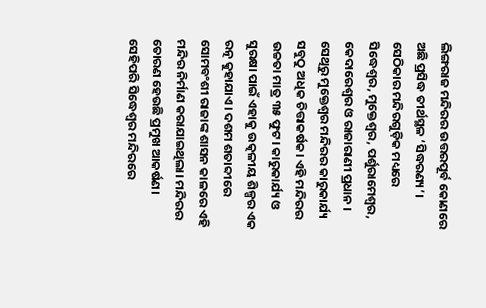ଲିଙ୍ଗରାଜ ମନ୍ଦିରର ଉତ୍ତରପୂର୍ବ କୋଣରେ ଅଛି ପ୍ରସିଦ୍ଧ ତୀର୍ଥସ୍ଥଳ ‘ସିଦ୍ଧରଣ୍ୟ’। ସେଠିକାର ମନ୍ଦିରଗୁଡ଼ିକ ମଧ୍ୟରେ ସିଦ୍ଧେଶ୍ବର, ମୁକ୍ତେଶ୍ୱର, ପର୍ଶୁରାମେଶ୍ୱର, କେଦାରେଶ୍ୱର ଓ ରାଜାରାଣୀ ପ୍ରଧାନ । ସେଥିରୁ ମୁକ୍ତେଶ୍ୱର ମନ୍ଦିରର କାରୁକାର୍ଯ୍ୟ ସବୁଠୁ ଅଧିକ ଚିତ୍ତାକର୍ଷକ। ଏହି ମନ୍ଦିରର ଉଚ୍ଚତା ମାତ୍ର ୩୫ ଫୁଟ। କାରୁକାର୍ଯ୍ୟ ଓ ସୁରକ୍ଷା ପାଇଁ ଏହାକୁ ଉତ୍କଳୀୟ ଶିଳ୍ପର ଏକ ରତ୍ନ କୁହାଯାଏ। ଦଶମ ଶତାବ୍ଦୀରେ ସୋମବଂଶୀ ରାଜାଙ୍କ ଶାସନ କାଳରେ ଏହି ମନ୍ଦିର ନିର୍ମାଣ କରାଯାଇଥିଲା। ମନ୍ଦିରର ତୋରଣ ହେଉଛି ପ୍ରମୁଖ ଆକର୍ଷଣ। ସେହିପରି ସିଦ୍ଧେଶ୍ବର ମନ୍ଦିରରେ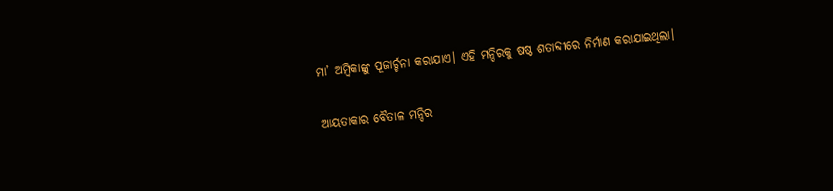ମା’ ଅମ୍ବିକାଙ୍କୁ ପୂଜାର୍ଚ୍ଚନା କରାଯାଏ। ଏହି ମନ୍ଦିରକୁ ଷଷ୍ଠ ଶତାବ୍ଦୀରେ ନିର୍ମାଣ କରାଯାଇଥିଲା।

ଆୟତାକାର ବୈତାଳ ମନ୍ଦିର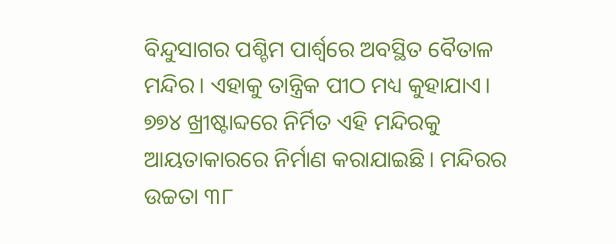ବିନ୍ଦୁସାଗର ପଶ୍ଚିମ ପାର୍ଶ୍ବରେ ଅବସ୍ଥିତ ବୈତାଳ ମନ୍ଦିର। ଏହାକୁ ତାନ୍ତ୍ରିକ ପୀଠ ମଧ୍ୟ କୁହାଯାଏ। ୭୭୪ ଖ୍ରୀଷ୍ଟାବ୍ଦରେ ନିର୍ମିତ ଏହି ମନ୍ଦିରକୁ ଆୟତାକାରରେ ନିର୍ମାଣ କରାଯାଇଛି। ମନ୍ଦିରର ଉଚ୍ଚତା ୩୮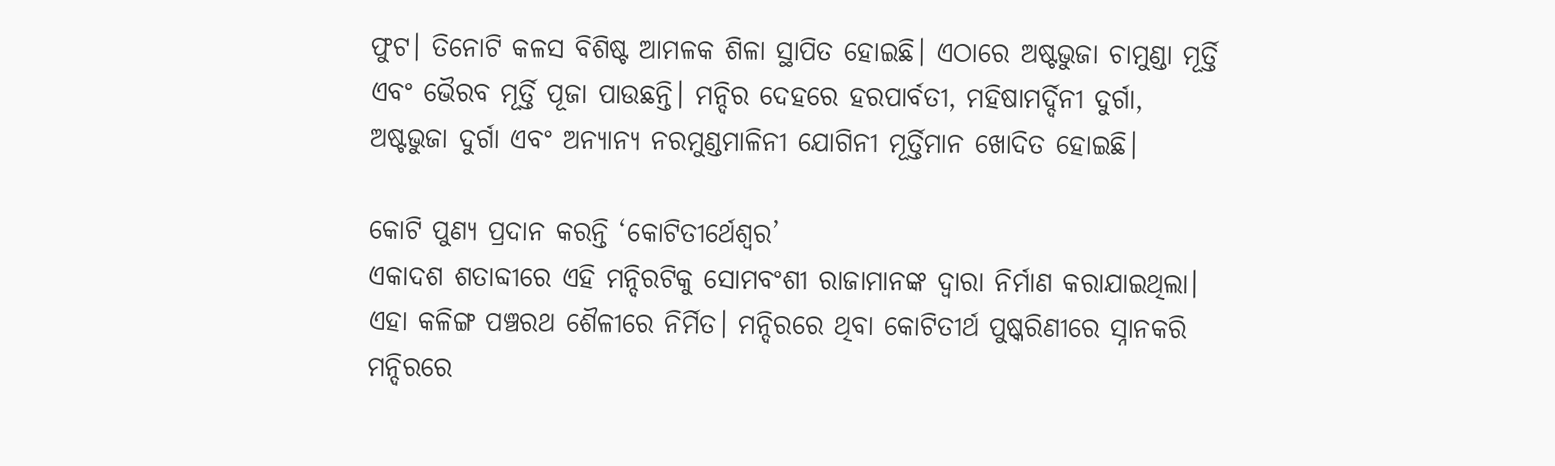ଫୁଟ। ତିନୋଟି କଳସ ବିଶିଷ୍ଟ ଆମଳକ ଶିଳା ସ୍ଥାପିତ ହୋଇଛି। ଏଠାରେ ଅଷ୍ଟଭୁଜା ଚାମୁଣ୍ଡା ମୂର୍ତ୍ତି ଏବଂ ଭୈରବ ମୂର୍ତ୍ତି ପୂଜା ପାଉଛନ୍ତି। ମନ୍ଦିର ଦେହରେ ହରପାର୍ବତୀ, ମହିଷାମର୍ଦ୍ଦିନୀ ଦୁର୍ଗା, ଅଷ୍ଟଭୁଜା ଦୁର୍ଗା ଏବଂ ଅନ୍ୟାନ୍ୟ ନରମୁଣ୍ଡମାଳିନୀ ଯୋଗିନୀ ମୂର୍ତ୍ତିମାନ ଖୋଦିତ ହୋଇଛି।

କୋଟି ପୁଣ୍ୟ ପ୍ରଦାନ କରନ୍ତି ‘କୋଟିତୀର୍ଥେଶ୍ବର’
ଏକାଦଶ ଶତାବ୍ଦୀରେ ଏହି ମନ୍ଦିରଟିକୁ ସୋମବଂଶୀ ରାଜାମାନଙ୍କ ଦ୍ବାରା ନିର୍ମାଣ କରାଯାଇଥିଲା। ଏହା କଳିଙ୍ଗ ପଞ୍ଚରଥ ଶୈଳୀରେ ନିର୍ମିତ। ମନ୍ଦିରରେ ଥିବା କୋଟିତୀର୍ଥ ପୁଷ୍କରିଣୀରେ ସ୍ନାନକରି ମନ୍ଦିରରେ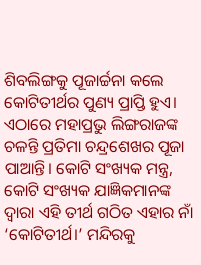ଶିବଲିଙ୍ଗକୁ ପୂଜାର୍ଚ୍ଚନା କଲେ କୋଟିତୀର୍ଥର ପୁଣ୍ୟ ପ୍ରାପ୍ତି ହୁଏ। ଏଠାରେ ମହାପ୍ରଭୁ ଲିଙ୍ଗରାଜଙ୍କ ଚଳନ୍ତି ପ୍ରତିମା ଚନ୍ଦ୍ରଶେଖର ପୂଜା ପାଆନ୍ତି। କୋଟି ସଂଖ୍ୟକ ମନ୍ତ୍ର, କୋଟି ସଂଖ୍ୟକ ଯାଜ୍ଞିକମାନଙ୍କ ଦ୍ବାରା ଏହି ତୀର୍ଥ ଗଠିତ ଏହାର ନାଁ ‘କୋଟିତୀର୍ଥ।’ ମନ୍ଦିରକୁ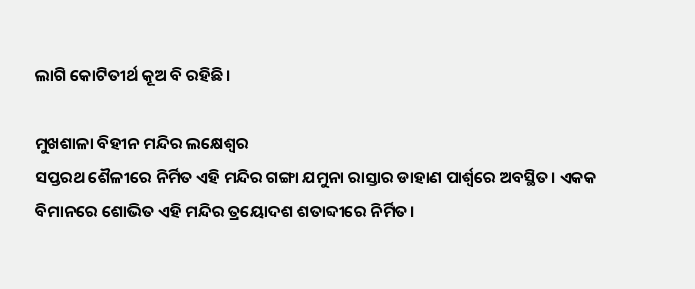ଲାଗି କୋଟିତୀର୍ଥ କୂଅ ବି ରହିଛି।

ମୁଖଶାଳା ବିହୀନ ମନ୍ଦିର ଲକ୍ଷେଶ୍ୱର
ସପ୍ତରଥ ଶୈଳୀରେ ନିର୍ମିତ ଏହି ମନ୍ଦିର ଗଙ୍ଗା ଯମୁନା ରାସ୍ତାର ଡାହାଣ ପାର୍ଶ୍ବରେ ଅବସ୍ଥିତ। ଏକକ ବିମାନରେ ଶୋଭିତ ଏହି ମନ୍ଦିର ତ୍ରୟୋଦଶ ଶତାବ୍ଦୀରେ ନିର୍ମିତ।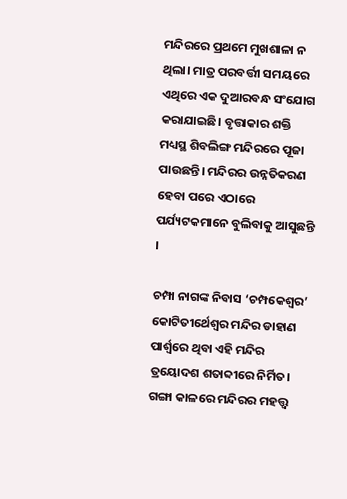ମନ୍ଦିରରେ ପ୍ରଥମେ ମୁଖଶାଳା ନ ଥିଲା। ମାତ୍ର ପରବର୍ତ୍ତୀ ସମୟରେ ଏଥିରେ ଏକ ଦୁଆରବନ୍ଧ ସଂଯୋଗ କରାଯାଇଛି। ବୃତ୍ତାକାର ଶକ୍ତି ମଧ୍ୟସ୍ଥ ଶିବଲିଙ୍ଗ ମନ୍ଦିରରେ ପୂଜା ପାଉଛନ୍ତି। ମନ୍ଦିରର ଉନ୍ନତିକରଣ ହେବା ପରେ ଏଠାରେ ପର୍ଯ୍ୟଟକମାନେ ବୁଲିବାକୁ ଆସୁଛନ୍ତି ।

ଚମ୍ପା ନାଗଙ୍କ ନିବାସ ‘ଚମ୍ପକେଶ୍ୱର’
କୋଟିତୀର୍ଥେଶ୍ୱର ମନ୍ଦିର ଡାହାଣ ପାର୍ଶ୍ବରେ ଥିବା ଏହି ମନ୍ଦିର ତ୍ରୟୋଦଶ ଶତାବ୍ଦୀରେ ନିର୍ମିତ। ଗଙ୍ଗା କାଳରେ ମନ୍ଦିରର ମହତ୍ତ୍ୱ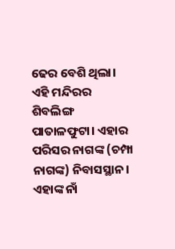ଢେର ବେଶି ଥିଲା। ଏହି ମନ୍ଦିରର ଶିବଲିଙ୍ଗ ପାତାଳଫୁଟା। ଏହାର ପରିସର ନାଗଙ୍କ (ଚମ୍ପା ନାଗଙ୍କ) ନିବାସସ୍ଥାନ। ଏହାଙ୍କ ନାଁ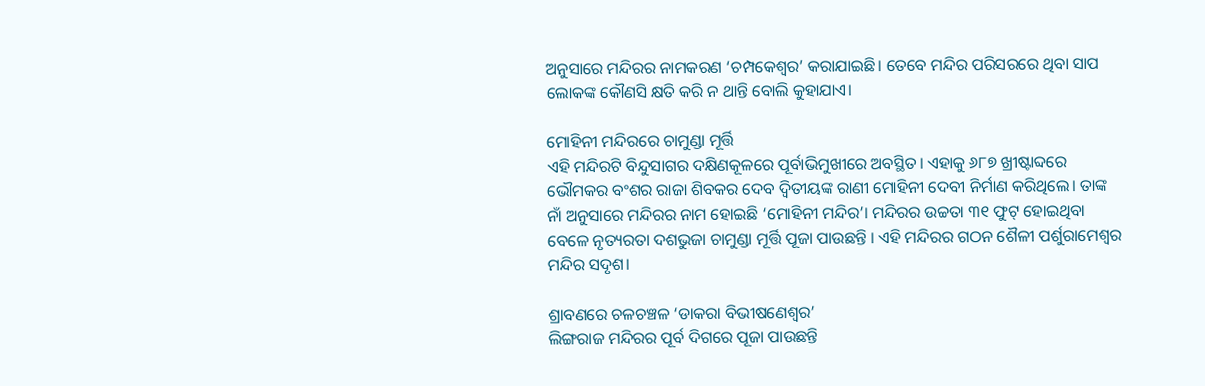ଅନୁସାରେ ମନ୍ଦିରର ନାମକରଣ ‘ଚମ୍ପକେଶ୍ୱର’ କରାଯାଇଛି। ତେବେ ମନ୍ଦିର ପରିସରରେ ଥିବା ସାପ ଲୋକଙ୍କ କୌଣସି କ୍ଷତି କରି ନ ଥାନ୍ତି ବୋଲି କୁହାଯାଏ।

ମୋହିନୀ ମନ୍ଦିରରେ ଚାମୁଣ୍ଡା ମୂର୍ତ୍ତି
ଏହି ମନ୍ଦିରଟି ବିନ୍ଦୁସାଗର ଦକ୍ଷିଣକୂଳରେ ପୂର୍ବାଭିମୁଖୀରେ ଅବସ୍ଥିତ। ଏହାକୁ ୬୮୭ ଖ୍ରୀଷ୍ଟାବ୍ଦରେ ଭୌମକର ବଂଶର ରାଜା ଶିବକର ଦେବ ଦ୍ବିତୀୟଙ୍କ ରାଣୀ ମୋହିନୀ ଦେବୀ ନିର୍ମାଣ କରିଥିଲେ। ତାଙ୍କ ନାଁ ଅନୁସାରେ ମନ୍ଦିରର ନାମ ହୋଇଛି ‘ମୋହିନୀ ମନ୍ଦିର’। ମନ୍ଦିରର ଉଚ୍ଚତା ୩୧ ଫୁଟ୍ ହୋଇଥିବା ବେଳେ ନୃତ୍ୟରତା ଦଶଭୁଜା ଚାମୁଣ୍ଡା ମୂର୍ତ୍ତି ପୂଜା ପାଉଛନ୍ତି । ଏହି ମନ୍ଦିରର ଗଠନ ଶୈଳୀ ପର୍ଶୁରାମେଶ୍ୱର ମନ୍ଦିର ସଦୃଶ।

ଶ୍ରାବଣରେ ଚଳଚଞ୍ଚଳ ‘ଡାକରା ବିଭୀଷଣେଶ୍ବର’
ଲିଙ୍ଗରାଜ ମନ୍ଦିରର ପୂର୍ବ ଦିଗରେ ପୂଜା ପାଉଛନ୍ତି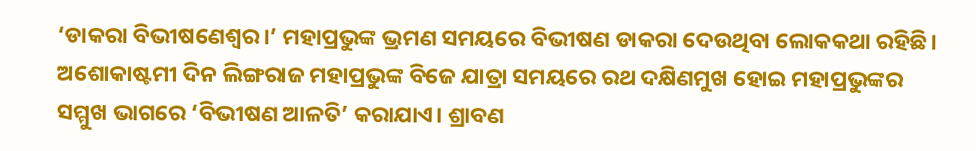‘ଡାକରା ବିଭୀଷଣେଶ୍ବର।’ ମହାପ୍ରଭୁଙ୍କ ଭ୍ରମଣ ସମୟରେ ବିଭୀଷଣ ଡାକରା ଦେଉଥିବା ଲୋକକଥା ରହିଛି। ଅଶୋକାଷ୍ଟମୀ ଦିନ ଲିଙ୍ଗରାଜ ମହାପ୍ରଭୁଙ୍କ ବିଜେ ଯାତ୍ରା ସମୟରେ ରଥ ଦକ୍ଷିଣମୁଖ ହୋଇ ମହାପ୍ରଭୁଙ୍କର ସମ୍ମୁଖ ଭାଗରେ ‘ବିଭୀଷଣ ଆଳତି’ କରାଯାଏ। ଶ୍ରାବଣ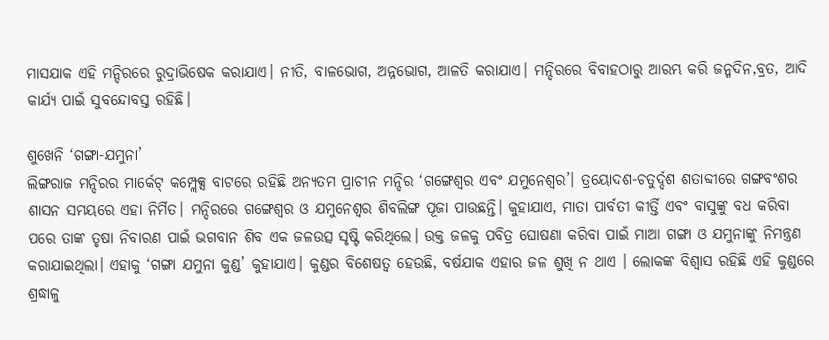ମାସଯାକ ଏହି ମନ୍ଦିରରେ ରୁଦ୍ରାଭିଷେକ କରାଯାଏ। ନୀତି, ବାଳଭୋଗ, ଅନ୍ନଭୋଗ, ଆଳତି କରାଯାଏ। ମନ୍ଦିରରେ ବିବାହଠାରୁ ଆରମ୍ଭ କରି ଜନ୍ମଦିନ,ବ୍ରତ, ଆଦି କାର୍ଯ୍ୟ ପାଇଁ ସୁବନ୍ଦୋବସ୍ତ ରହିଛି।

ଶୁଖେନି ‘ଗଙ୍ଗା-ଯମୁନା’
ଲିଙ୍ଗରାଜ ମନ୍ଦିରର ମାର୍କେଟ୍ କମ୍ପ୍ଲେକ୍ସ ବାଟରେ ରହିଛି ଅନ୍ୟତମ ପ୍ରାଚୀନ ମନ୍ଦିର ‘ଗଙ୍ଗେଶ୍ୱର ଏବଂ ଯମୁନେଶ୍ୱର’। ତ୍ରୟୋଦଶ-ଚତୁର୍ଦ୍ଦଶ ଶତାବ୍ଦୀରେ ଗଙ୍ଗବଂଶର ଶାସନ ସମୟରେ ଏହା ନିର୍ମିତ। ମନ୍ଦିରରେ ଗଙ୍ଗେଶ୍ବର ଓ ଯମୁନେଶ୍ବର ଶିବଲିଙ୍ଗ ପୂଜା ପାଉଛନ୍ତି। କୁହାଯାଏ, ମାତା ପାର୍ବତୀ କୀର୍ତ୍ତି ଏବଂ ବାସୁଙ୍କୁ ବଧ କରିବା ପରେ ତାଙ୍କ ତୃଷା ନିବାରଣ ପାଇଁ ଭଗବାନ ଶିବ ଏକ ଜଳଉତ୍ସ ସୃଷ୍ଟି କରିଥିଲେ। ଉକ୍ତ ଜଳକୁ ପବିତ୍ର ଘୋଷଣା କରିବା ପାଇଁ ମାଆ ଗଙ୍ଗା ଓ ଯମୁନାଙ୍କୁ ନିମନ୍ତ୍ରଣ କରାଯାଇଥିଲା। ଏହାକୁ ‘ଗଙ୍ଗା ଯମୁନା କୁଣ୍ଡ’ କୁହାଯାଏ। କୁଣ୍ଡର ବିଶେଷତ୍ବ ହେଉଛି, ବର୍ଷଯାକ ଏହାର ଜଳ ଶୁଖି ନ ଥାଏ । ଲୋକଙ୍କ ବିଶ୍ବାସ ରହିଛି ଏହି କୁଣ୍ଡରେ ଶ୍ରଦ୍ଧାଳୁ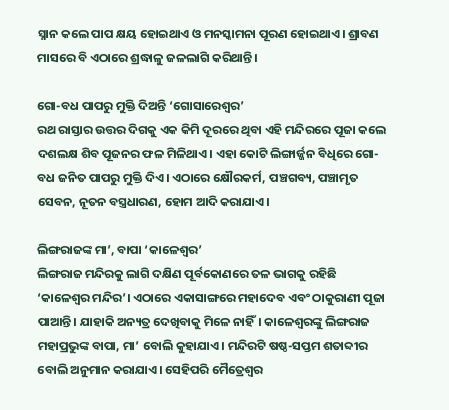ସ୍ନାନ କଲେ ପାପ କ୍ଷୟ ହୋଇଥାଏ ଓ ମନସ୍କାମନା ପୂରଣ ହୋଇଥାଏ। ଶ୍ରାବଣ ମାସରେ ବି ଏଠାରେ ଶ୍ରଦ୍ଧାଳୁ ଜଳଲାଗି କରିଥାନ୍ତି।

ଗୋ-ବଧ ପାପରୁ ମୁକ୍ତି ଦିଅନ୍ତି ‘ଗୋସାରେଶ୍ବର’
ରଥ ରାସ୍ତାର ଉତ୍ତର ଦିଗକୁ ଏକ କିମି ଦୂରରେ ଥିବା ଏହି ମନ୍ଦିରରେ ପୂଜା କଲେ ଦଶଲକ୍ଷ ଶିବ ପୂଜନର ଫଳ ମିଳିଥାଏ। ଏହା କୋଟି ଲିଙ୍ଗାର୍ଜ୍ଜନ ବିଧିରେ ଗୋ-ବଧ ଜନିତ ପାପରୁ ମୁକ୍ତି ଦିଏ। ଏଠାରେ କ୍ଷୌରକର୍ମ, ପଞ୍ଚଗବ୍ୟ, ପଞ୍ଚାମୃତ ସେବନ, ନୂତନ ବସ୍ତ୍ରଧାରଣ, ହୋମ ଆଦି କରାଯାଏ।

ଲିଙ୍ଗରାଜଙ୍କ ମା’, ବାପା ‘କାଳେଶ୍ବର’
ଲିଙ୍ଗରାଜ ମନ୍ଦିରକୁ ଲାଗି ଦକ୍ଷିଣ ପୂର୍ବକୋଣରେ ତଳ ଭାଗକୁ ରହିଛି ‘କାଳେଶ୍ବର ମନ୍ଦିର’। ଏଠାରେ ଏକାସାଙ୍ଗରେ ମହାଦେବ ଏବଂ ଠାକୁରାଣୀ ପୂଜା ପାଆନ୍ତି। ଯାହାକି ଅନ୍ୟତ୍ର ଦେଖିବାକୁ ମିଳେ ନାହିଁ। କାଳେଶ୍ବରଙ୍କୁ ଲିଙ୍ଗରାଜ ମହାପ୍ରଭୁଙ୍କ ବାପା, ମା’ ବୋଲି କୁହାଯାଏ। ମନ୍ଦିରଟି ଷଷ୍ଠ-ସପ୍ତମ ଶତାବ୍ଦୀର ବୋଲି ଅନୁମାନ କରାଯାଏ। ସେହିପରି ମୈତ୍ରେଶ୍ବର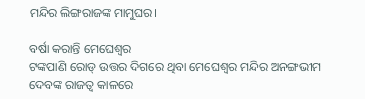ମନ୍ଦିର ଲିଙ୍ଗରାଜଙ୍କ ମାମୁଘର।

ବର୍ଷା କରାନ୍ତି ମେଘେଶ୍ୱର
ଟଙ୍କପାଣି ରୋଡ୍ ଉତ୍ତର ଦିଗରେ ଥିବା ମେଘେଶ୍ବର ମନ୍ଦିର ଅନଙ୍ଗଭୀମ ଦେବଙ୍କ ରାଜତ୍ୱ କାଳରେ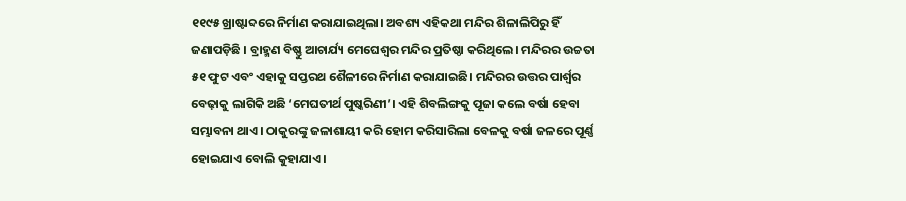୧୧୯୫ ଖ୍ରାଷ୍ଟାବ୍ଦରେ ନିର୍ମାଣ କରାଯାଇଥିଲା। ଅବଶ୍ୟ ଏହିକଥା ମନ୍ଦିର ଶିଳାଲିପିରୁ ହିଁ ଜଣାପଡ଼ିଛି । ବ୍ରାହ୍ମଣ ବିଷ୍ଣୁ ଆଚାର୍ଯ୍ୟ ମେଘେଶ୍ୱର ମନ୍ଦିର ପ୍ରତିଷ୍ଠା କରିଥିଲେ। ମନ୍ଦିରର ଉଚ୍ଚତା ୫୧ ଫୁଟ ଏବଂ ଏହାକୁ ସପ୍ତରଥ ଶୈଳୀରେ ନିର୍ମାଣ କରାଯାଇଛି। ମନ୍ଦିରର ଉତ୍ତର ପାର୍ଶ୍ବର ବେଢ଼ାକୁ ଲାଗିକି ଅଛି ‘ମେଘତୀର୍ଥ ପୁଷ୍କରିଣୀ’। ଏହି ଶିବଲିଙ୍ଗକୁ ପୂଜା କଲେ ବର୍ଷା ହେବା ସମ୍ଭାବନା ଥାଏ। ଠାକୁରଙ୍କୁ ଜଳାଶାୟୀ କରି ହୋମ କରିସାରିଲା ବେଳକୁ ବର୍ଷା ଜଳରେ ପୂର୍ଣ୍ଣ ହୋଇଯାଏ ବୋଲି କୁହାଯାଏ।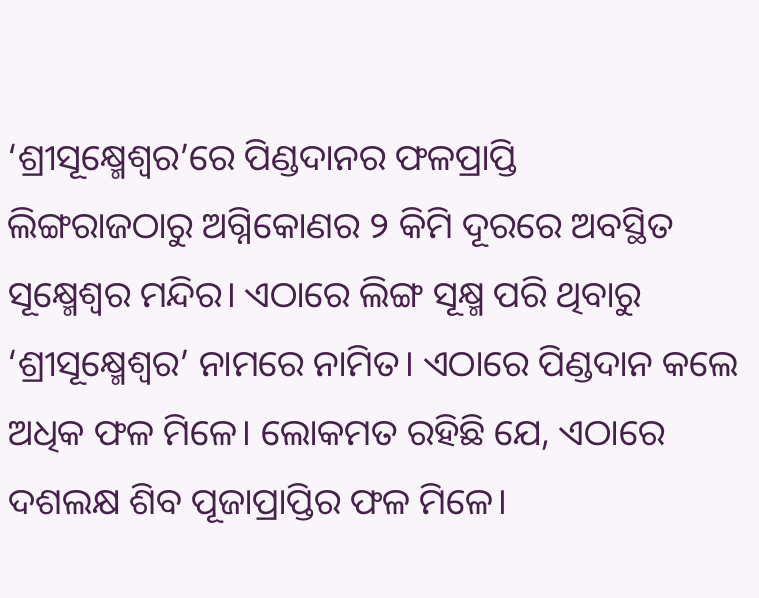‘ଶ୍ରୀସୂକ୍ଷ୍ମେଶ୍ବର’ରେ ପିଣ୍ଡଦାନର ଫଳପ୍ରାପ୍ତି
ଲିଙ୍ଗରାଜଠାରୁ ଅଗ୍ନିକୋଣର ୨ କିମି ଦୂରରେ ଅବସ୍ଥିତ ସୂକ୍ଷ୍ମେଶ୍ବର ମନ୍ଦିର। ଏଠାରେ ଲିଙ୍ଗ ସୂକ୍ଷ୍ମ ପରି ଥିବାରୁ ‘ଶ୍ରୀସୂକ୍ଷ୍ମେଶ୍ବର’ ନାମରେ ନାମିତ। ଏଠାରେ ପିଣ୍ଡଦାନ କଲେ ଅଧିକ ଫଳ ମିଳେ। ଲୋକମତ ରହିଛି ଯେ, ଏଠାରେ ଦଶଲକ୍ଷ ଶିବ ପୂଜାପ୍ରାପ୍ତିର ଫଳ ମିଳେ।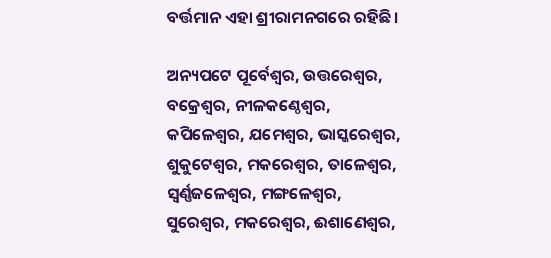ବର୍ତ୍ତମାନ ଏହା ଶ୍ରୀରାମନଗରେ ରହିଛି।

ଅନ୍ୟପଟେ ପୂର୍ବେଶ୍ବର, ଉତ୍ତରେଶ୍ବର, ବକ୍ରେଶ୍ବର, ନୀଳକଣ୍ଠେଶ୍ବର, କପିଳେଶ୍ବର, ଯମେଶ୍ବର, ଭାସ୍କରେଶ୍ବର, ଶୁକୁଟେଶ୍ବର, ମକରେଶ୍ବର, ତାଳେଶ୍ବର, ସ୍ବର୍ଣ୍ଣଜଳେଶ୍ବର, ମଙ୍ଗଳେଶ୍ବର, ସୁରେଶ୍ବର, ମକରେଶ୍ବର, ଈଶାଣେଶ୍ବର,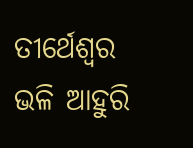ତୀର୍ଥେଶ୍ବର ଭଳି ଆହୁରି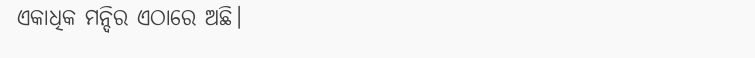ଏକାଧିକ ମନ୍ଦିର ଏଠାରେ ଅଛି।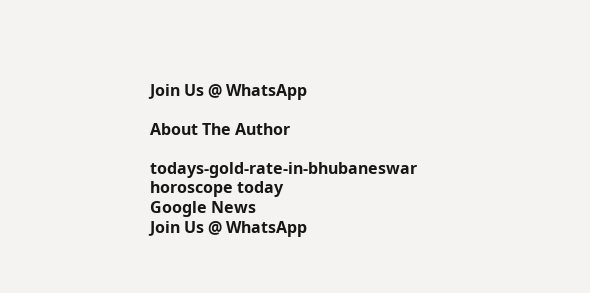Join Us @ WhatsApp

About The Author

todays-gold-rate-in-bhubaneswar
horoscope today
Google News
Join Us @ WhatsApp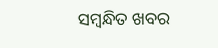ସମ୍ବନ୍ଧିତ ଖବର